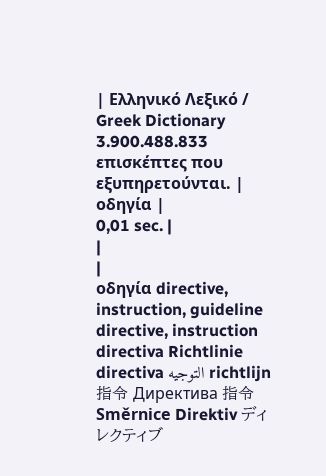| Ελληνικό Λεξικό / Greek Dictionary 3.900.488.833 επισκέπτες που εξυπηρετούνται. |
οδηγία |
0,01 sec. |
|
|
οδηγία directive, instruction, guideline directive, instruction directiva Richtlinie directiva التوجيه richtlijn 指令 Директива 指令 Směrnice Direktiv ディレクティブ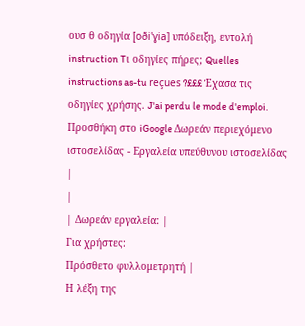ουσ θ οδηγία [oði'ɣia] υπόδειξη, εντολή instruction Tι οδηγίες πήρες; Quelles instructions as-tu reçues ?£££ Έχασα τις οδηγίες χρήσης. J'ai perdu le mode d'emploi. Προσθήκη στο iGoogle Δωρεάν περιεχόμενο ιστοσελίδας - Εργαλεία υπεύθυνου ιστοσελίδας |
|
| Δωρεάν εργαλεία: |
Για χρήστες:
Πρόσθετο φυλλομετρητή |
Η λέξη της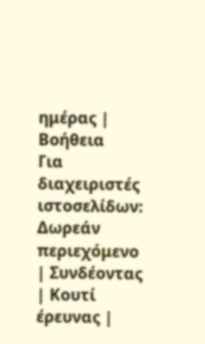ημέρας |
Βοήθεια
Για διαχειριστές ιστοσελίδων: Δωρεάν περιεχόμενο | Συνδέοντας | Κουτί έρευνας |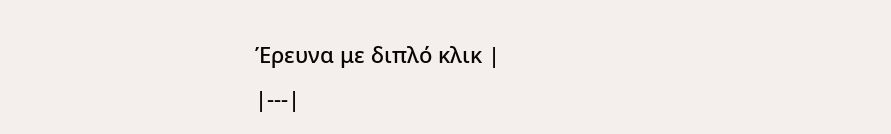Έρευνα με διπλό κλικ |
|---|